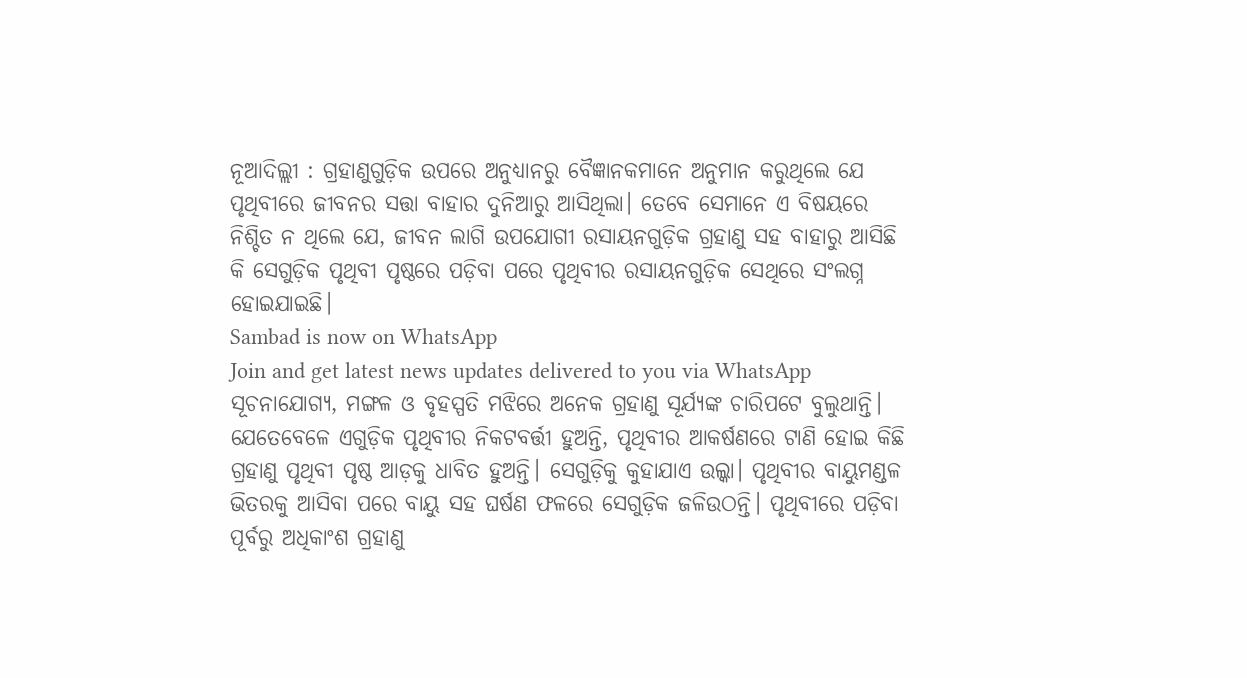ନୂଆଦିଲ୍ଲୀ : ଗ୍ରହାଣୁଗୁଡ଼ିକ ଉପରେ ଅନୁଧ୍ୟାନରୁ ବୈଜ୍ଞାନକମାନେ ଅନୁମାନ କରୁଥିଲେ ଯେ ପୃଥିବୀରେ ଜୀବନର ସତ୍ତା ବାହାର ଦୁନିଆରୁ ଆସିଥିଲା। ତେବେ ସେମାନେ ଏ ବିଷୟରେ ନିଶ୍ଚିତ ନ ଥିଲେ ଯେ, ଜୀବନ ଲାଗି ଉପଯୋଗୀ ରସାୟନଗୁଡ଼ିକ ଗ୍ରହାଣୁ ସହ ବାହାରୁ ଆସିଛି କି ସେଗୁଡ଼ିକ ପୃଥିବୀ ପୃଷ୍ଠରେ ପଡ଼ିବା ପରେ ପୃଥିବୀର ରସାୟନଗୁଡ଼ିକ ସେଥିରେ ସଂଲଗ୍ନ ହୋଇଯାଇଛି।
Sambad is now on WhatsApp
Join and get latest news updates delivered to you via WhatsApp
ସୂଚନାଯୋଗ୍ୟ, ମଙ୍ଗଳ ଓ ବୃହସ୍ପତି ମଝିରେ ଅନେକ ଗ୍ରହାଣୁ ସୂର୍ଯ୍ୟଙ୍କ ଚାରିପଟେ ବୁଲୁଥାନ୍ତି। ଯେତେବେଳେ ଏଗୁଡ଼ିକ ପୃଥିବୀର ନିକଟବର୍ତ୍ତୀ ହୁଅନ୍ତି, ପୃଥିବୀର ଆକର୍ଷଣରେ ଟାଣି ହୋଇ କିଛି ଗ୍ରହାଣୁ ପୃଥିବୀ ପୃଷ୍ଠ ଆଡ଼କୁ ଧାବିତ ହୁଅନ୍ତି। ସେଗୁଡ଼ିକୁ କୁହାଯାଏ ଉଲ୍କା। ପୃଥିବୀର ବାୟୁମଣ୍ଡଳ ଭିତରକୁ ଆସିବା ପରେ ବାୟୁ ସହ ଘର୍ଷଣ ଫଳରେ ସେଗୁଡ଼ିକ ଜଳିଉଠନ୍ତି। ପୃଥିବୀରେ ପଡ଼ିବା ପୂର୍ବରୁ ଅଧିକାଂଶ ଗ୍ରହାଣୁ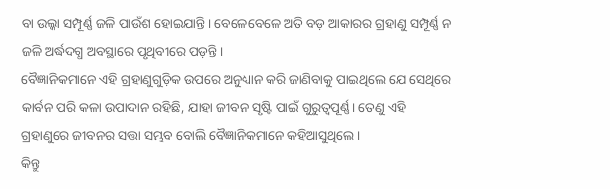ବା ଉଲ୍କା ସମ୍ପୂର୍ଣ୍ଣ ଜଳି ପାଉଁଶ ହୋଇଯାନ୍ତି। ବେଳେବେଳେ ଅତି ବଡ଼ ଆକାରର ଗ୍ରହାଣୁ ସମ୍ପୂର୍ଣ୍ଣ ନ ଜଳି ଅର୍ଦ୍ଧଦଗ୍ଧ ଅବସ୍ଥାରେ ପୃଥିବୀରେ ପଡ଼ନ୍ତି।
ବୈଜ୍ଞାନିକମାନେ ଏହି ଗ୍ରହାଣୁଗୁଡ଼ିକ ଉପରେ ଅନୁଧ୍ୟାନ କରି ଜାଣିବାକୁ ପାଇଥିଲେ ଯେ ସେଥିରେ କାର୍ବନ ପରି କଳା ଉପାଦାନ ରହିଛି, ଯାହା ଜୀବନ ସୃଷ୍ଟି ପାଇଁ ଗୁରୁତ୍ବପୂର୍ଣ୍ଣ। ତେଣୁ ଏହି ଗ୍ରହାଣୁରେ ଜୀବନର ସତ୍ତା ସମ୍ଭବ ବୋଲି ବୈଜ୍ଞାନିକମାନେ କହିଆସୁଥିଲେ।
କିନ୍ତୁ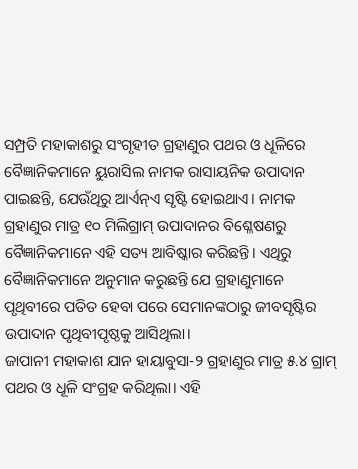ସମ୍ପ୍ରତି ମହାକାଶରୁ ସଂଗୃହୀତ ଗ୍ରହାଣୁର ପଥର ଓ ଧୂଳିରେ ବୈଜ୍ଞାନିକମାନେ ୟୁରାସିଲ ନାମକ ରାସାୟନିକ ଉପାଦାନ ପାଇଛନ୍ତି, ଯେଉଁଥିରୁ ଆର୍ଏନ୍ଏ ସୃଷ୍ଟି ହୋଇଥାଏ। ନାମକ ଗ୍ରହାଣୁର ମାତ୍ର ୧୦ ମିଲିଗ୍ରାମ୍ ଉପାଦାନର ବିଶ୍ଳେଷଣରୁ ବୈଜ୍ଞାନିକମାନେ ଏହି ସତ୍ୟ ଆବିଷ୍କାର କରିଛନ୍ତି। ଏଥିରୁ ବୈଜ୍ଞାନିକମାନେ ଅନୁମାନ କରୁଛନ୍ତି ଯେ ଗ୍ରହାଣୁମାନେ ପୃଥିବୀରେ ପତିତ ହେବା ପରେ ସେମାନଙ୍କଠାରୁ ଜୀବସୃଷ୍ଟିର ଉପାଦାନ ପୃଥିବୀପୃଷ୍ଠକୁ ଆସିଥିଲା।
ଜାପାନୀ ମହାକାଶ ଯାନ ହାୟାବୁସା-୨ ଗ୍ରହାଣୁର ମାତ୍ର ୫.୪ ଗ୍ରାମ୍ ପଥର ଓ ଧୂଳି ସଂଗ୍ରହ କରିଥିଲା। ଏହି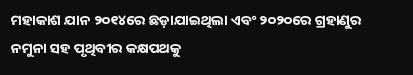ମହାକାଶ ଯାନ ୨୦୧୪ରେ ଛଡ଼ାଯାଇଥିଲା ଏବଂ ୨୦୨୦ରେ ଗ୍ରହାଣୁର ନମୁନା ସହ ପୃଥିବୀର କକ୍ଷପଥକୁ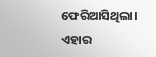ଫେରିଆସିଥିଲା। ଏହାର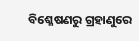ବିଶ୍ଳେଷଣରୁ ଗ୍ରହାଣୁରେ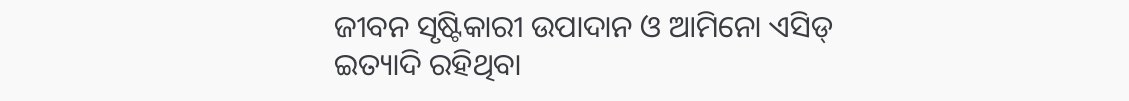ଜୀବନ ସୃଷ୍ଟିକାରୀ ଉପାଦାନ ଓ ଆମିନୋ ଏସିଡ୍ ଇତ୍ୟାଦି ରହିଥିବା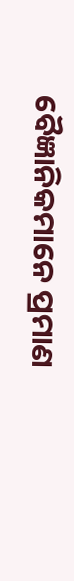ବୈଜ୍ଞାନିକମାନେ ପ୍ରମାଣ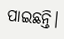ପାଇଛନ୍ତି।